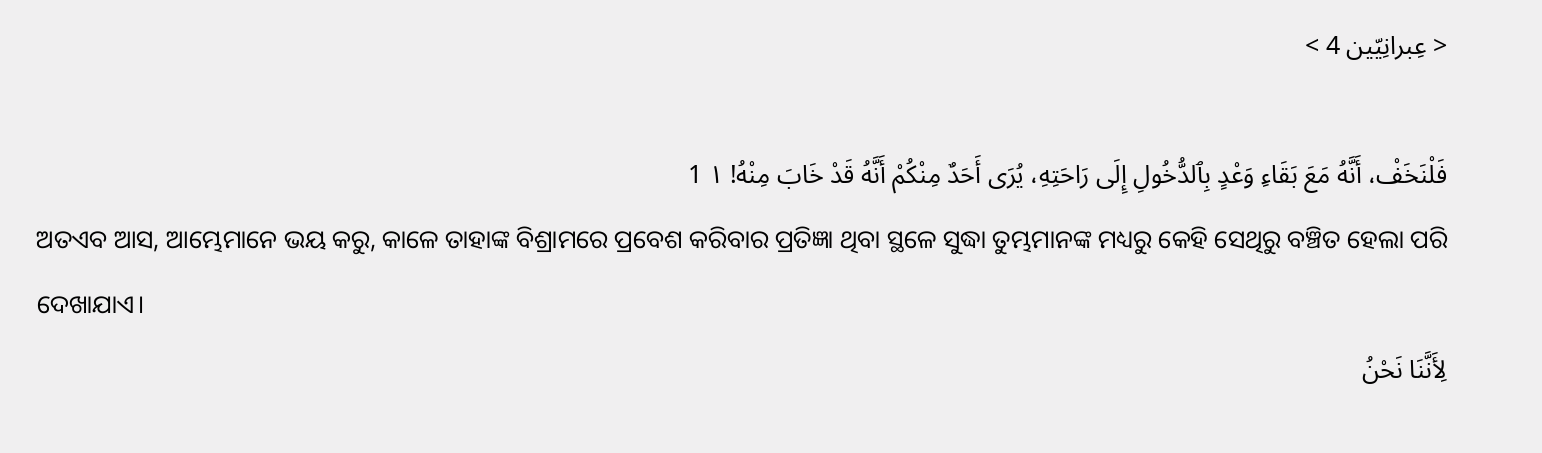< عِبرانِيّين 4 >

فَلْنَخَفْ، أَنَّهُ مَعَ بَقَاءِ وَعْدٍ بِٱلدُّخُولِ إِلَى رَاحَتِهِ، يُرَى أَحَدٌ مِنْكُمْ أَنَّهُ قَدْ خَابَ مِنْهُ! ١ 1
ଅତଏବ ଆସ, ଆମ୍ଭେମାନେ ଭୟ କରୁ, କାଳେ ତାହାଙ୍କ ବିଶ୍ରାମରେ ପ୍ରବେଶ କରିବାର ପ୍ରତିଜ୍ଞା ଥିବା ସ୍ଥଳେ ସୁଦ୍ଧା ତୁମ୍ଭମାନଙ୍କ ମଧ୍ୟରୁ କେହି ସେଥିରୁ ବଞ୍ଚିତ ହେଲା ପରି ଦେଖାଯାଏ।
لِأَنَّنَا نَحْنُ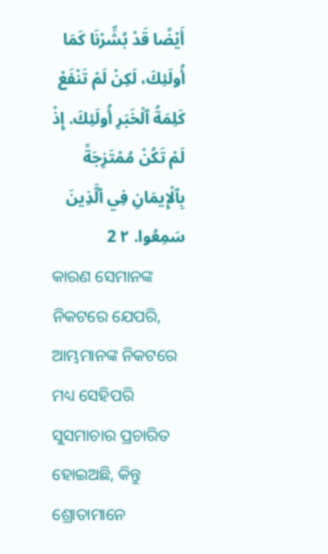أَيْضًا قَدْ بُشِّرْنَا كَمَا أُولَئِكَ، لَكِنْ لَمْ تَنْفَعْ كَلِمَةُ ٱلْخَبَرِ أُولَئِكَ. إِذْ لَمْ تَكُنْ مُمْتَزِجَةً بِٱلْإِيمَانِ فِي ٱلَّذِينَ سَمِعُوا. ٢ 2
କାରଣ ସେମାନଙ୍କ ନିକଟରେ ଯେପରି, ଆମ୍ଭମାନଙ୍କ ନିକଟରେ ମଧ୍ୟ ସେହିପରି ସୁସମାଚାର ପ୍ରଚାରିତ ହୋଇଅଛି, କିନ୍ତୁ ଶ୍ରୋତାମାନେ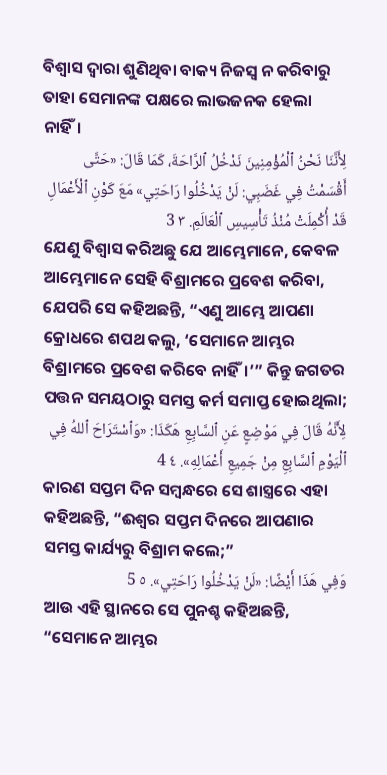ବିଶ୍ୱାସ ଦ୍ୱାରା ଶୁଣିଥିବା ବାକ୍ୟ ନିଜସ୍ୱ ନ କରିବାରୁ ତାହା ସେମାନଙ୍କ ପକ୍ଷରେ ଲାଭଜନକ ହେଲା ନାହିଁ।
لِأَنَّنَا نَحْنُ ٱلْمُؤْمِنِينَ نَدْخُلُ ٱلرَّاحَةَ، كَمَا قَالَ: «حَتَّى أَقْسَمْتُ فِي غَضَبِي: لَنْ يَدْخُلُوا رَاحَتِي» مَعَ كَوْنِ ٱلْأَعْمَالِ قَدْ أُكْمِلَتْ مُنْذُ تَأْسِيسِ ٱلْعَالَمِ. ٣ 3
ଯେଣୁ ବିଶ୍ୱାସ କରିଅଛୁ ଯେ ଆମ୍ଭେମାନେ, କେବଳ ଆମ୍ଭେମାନେ ସେହି ବିଶ୍ରାମରେ ପ୍ରବେଶ କରିବା, ଯେପରି ସେ କହିଅଛନ୍ତି, “ଏଣୁ ଆମ୍ଭେ ଆପଣା କ୍ରୋଧରେ ଶପଥ କଲୁ, ‘ସେମାନେ ଆମ୍ଭର ବିଶ୍ରାମରେ ପ୍ରବେଶ କରିବେ ନାହିଁ।’” କିନ୍ତୁ ଜଗତର ପତ୍ତନ ସମୟଠାରୁ ସମସ୍ତ କର୍ମ ସମାପ୍ତ ହୋଇଥିଲା;
لِأَنَّهُ قَالَ فِي مَوْضِعٍ عَنِ ٱلسَّابِعِ هَكَذَا: «وَٱسْتَرَاحَ ٱللهُ فِي ٱلْيَوْمِ ٱلسَّابِعِ مِنْ جَمِيعِ أَعْمَالِهِ». ٤ 4
କାରଣ ସପ୍ତମ ଦିନ ସମ୍ବନ୍ଧରେ ସେ ଶାସ୍ତ୍ରରେ ଏହା କହିଅଛନ୍ତି, “ଈଶ୍ବର ସପ୍ତମ ଦିନରେ ଆପଣାର ସମସ୍ତ କାର୍ଯ୍ୟରୁ ବିଶ୍ରାମ କଲେ;”
وَفِي هَذَا أَيْضًا: «لَنْ يَدْخُلُوا رَاحَتِي». ٥ 5
ଆଉ ଏହି ସ୍ଥାନରେ ସେ ପୁନଶ୍ଚ କହିଅଛନ୍ତି, “ସେମାନେ ଆମ୍ଭର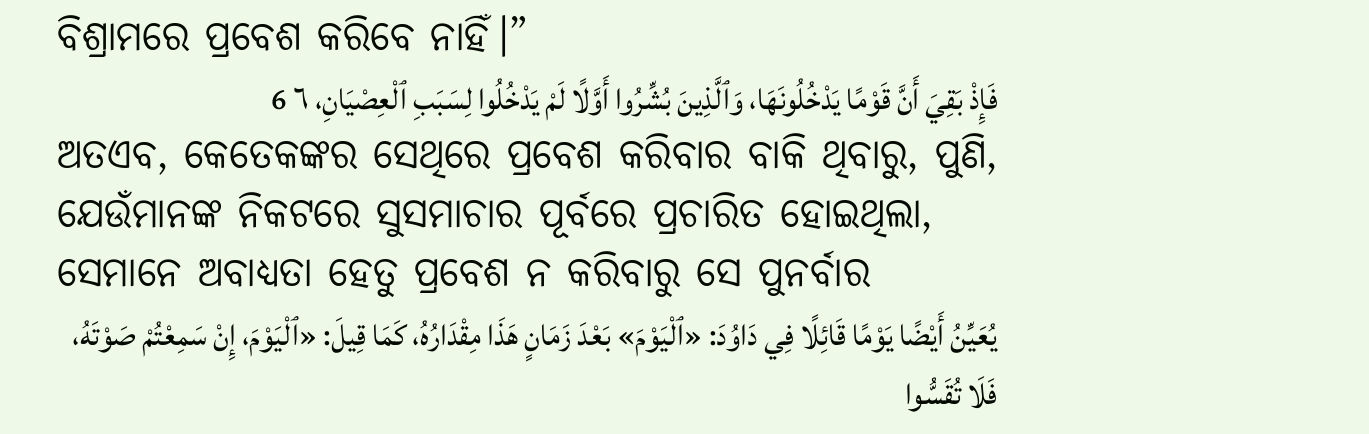ବିଶ୍ରାମରେ ପ୍ରବେଶ କରିବେ ନାହିଁ।”
فَإِذْ بَقِيَ أَنَّ قَوْمًا يَدْخُلُونَهَا، وَٱلَّذِينَ بُشِّرُوا أَوَّلًا لَمْ يَدْخُلُوا لِسَبَبِ ٱلْعِصْيَانِ، ٦ 6
ଅତଏବ, କେତେକଙ୍କର ସେଥିରେ ପ୍ରବେଶ କରିବାର ବାକି ଥିବାରୁ, ପୁଣି, ଯେଉଁମାନଙ୍କ ନିକଟରେ ସୁସମାଚାର ପୂର୍ବରେ ପ୍ରଚାରିତ ହୋଇଥିଲା, ସେମାନେ ଅବାଧ୍ୟତା ହେତୁ ପ୍ରବେଶ ନ କରିବାରୁ ସେ ପୁନର୍ବାର
يُعَيِّنُ أَيْضًا يَوْمًا قَائِلًا فِي دَاوُدَ: «ٱلْيَوْمَ» بَعْدَ زَمَانٍ هَذَا مِقْدَارُهُ، كَمَا قِيلَ: «ٱلْيَوْمَ، إِنْ سَمِعْتُمْ صَوْتَهُ، فَلَا تُقَسُّوا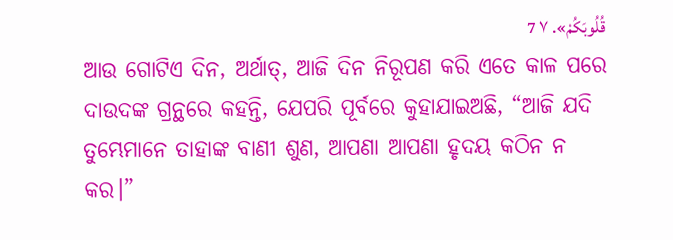قُلُوبَكُمْ». ٧ 7
ଆଉ ଗୋଟିଏ ଦିନ, ଅର୍ଥାତ୍‍, ଆଜି ଦିନ ନିରୂପଣ କରି ଏତେ କାଳ ପରେ ଦାଉଦଙ୍କ ଗ୍ରନ୍ଥରେ କହନ୍ତି, ଯେପରି ପୂର୍ବରେ କୁହାଯାଇଅଛି, “ଆଜି ଯଦି ତୁମ୍ଭେମାନେ ତାହାଙ୍କ ବାଣୀ ଶୁଣ, ଆପଣା ଆପଣା ହୃଦୟ କଠିନ ନ କର।”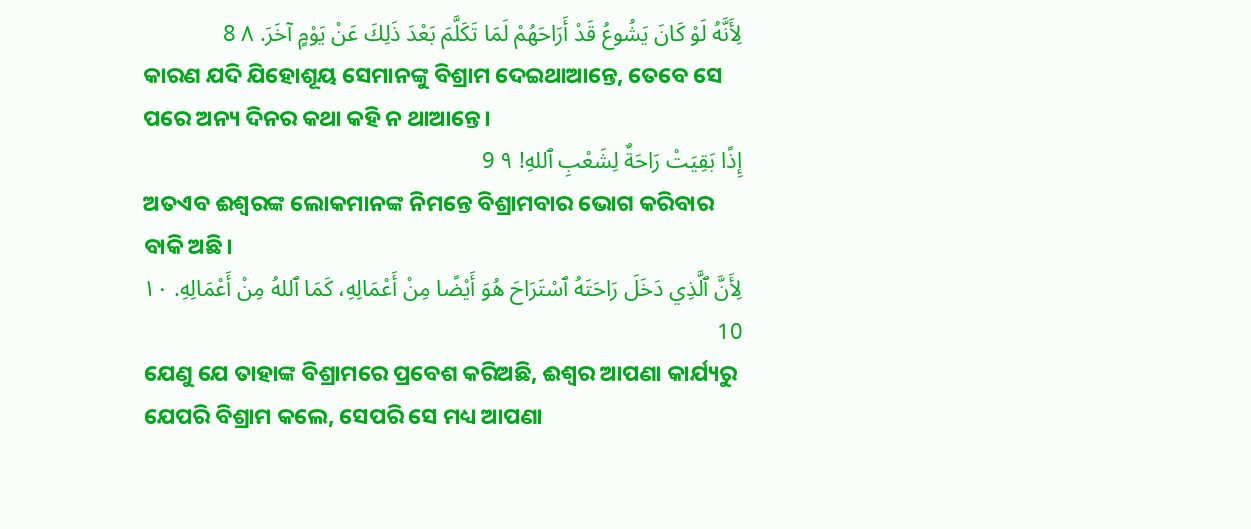لِأَنَّهُ لَوْ كَانَ يَشُوعُ قَدْ أَرَاحَهُمْ لَمَا تَكَلَّمَ بَعْدَ ذَلِكَ عَنْ يَوْمٍ آخَرَ. ٨ 8
କାରଣ ଯଦି ଯିହୋଶୂୟ ସେମାନଙ୍କୁ ବିଶ୍ରାମ ଦେଇଥାଆନ୍ତେ, ତେବେ ସେ ପରେ ଅନ୍ୟ ଦିନର କଥା କହି ନ ଥାଆନ୍ତେ।
إِذًا بَقِيَتْ رَاحَةٌ لِشَعْبِ ٱللهِ! ٩ 9
ଅତଏବ ଈଶ୍ବରଙ୍କ ଲୋକମାନଙ୍କ ନିମନ୍ତେ ବିଶ୍ରାମବାର ଭୋଗ କରିବାର ବାକି ଅଛି।
لِأَنَّ ٱلَّذِي دَخَلَ رَاحَتَهُ ٱسْتَرَاحَ هُوَ أَيْضًا مِنْ أَعْمَالِهِ، كَمَا ٱللهُ مِنْ أَعْمَالِهِ. ١٠ 10
ଯେଣୁ ଯେ ତାହାଙ୍କ ବିଶ୍ରାମରେ ପ୍ରବେଶ କରିଅଛି, ଈଶ୍ବର ଆପଣା କାର୍ଯ୍ୟରୁ ଯେପରି ବିଶ୍ରାମ କଲେ, ସେପରି ସେ ମଧ୍ୟ ଆପଣା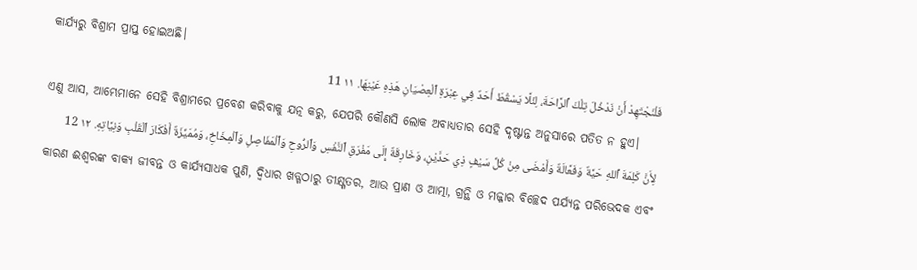କାର୍ଯ୍ୟରୁ ବିଶ୍ରାମ ପ୍ରାପ୍ତ ହୋଇଅଛି।
فَلْنَجْتَهِدْ أَنْ نَدْخُلَ تِلْكَ ٱلرَّاحَةَ، لِئَلَّا يَسْقُطَ أَحَدٌ فِي عِبْرَةِ ٱلْعِصْيَانِ هَذِهِ عَيْنِهَا. ١١ 11
ଏଣୁ ଆସ, ଆମ୍ଭେମାନେ ସେହି ବିଶ୍ରାମରେ ପ୍ରବେଶ କରିବାକୁ ଯତ୍ନ କରୁ, ଯେପରି କୌଣସି ଲୋକ ଅବାଧ୍ୟତାର ସେହି ଦୃଷ୍ଟାନ୍ତ ଅନୁସାରେ ପତିତ ନ ହୁଏ।
لِأَنَّ كَلِمَةَ ٱللهِ حَيَّةٌ وَفَعَّالَةٌ وَأَمْضَى مِنْ كُلِّ سَيْفٍ ذِي حَدَّيْنِ، وَخَارِقَةٌ إِلَى مَفْرَقِ ٱلنَّفْسِ وَٱلرُّوحِ وَٱلْمَفَاصِلِ وَٱلْمِخَاخِ، وَمُمَيِّزَةٌ أَفْكَارَ ٱلْقَلْبِ وَنِيَّاتِهِ. ١٢ 12
କାରଣ ଈଶ୍ବରଙ୍କ ବାକ୍ୟ ଜୀବନ୍ତ ଓ କାର୍ଯ୍ୟସାଧକ ପୁଣି, ଦ୍ୱିଧାର ଖଡ୍ଗଠାରୁ ତୀକ୍ଷ୍ଣତର, ଆଉ ପ୍ରାଣ ଓ ଆତ୍ମା, ଗ୍ରନ୍ଥି ଓ ମଜ୍ଜାର ବିଚ୍ଛେଦ ପର୍ଯ୍ୟନ୍ତ ପରିଭେଦକ ଏବଂ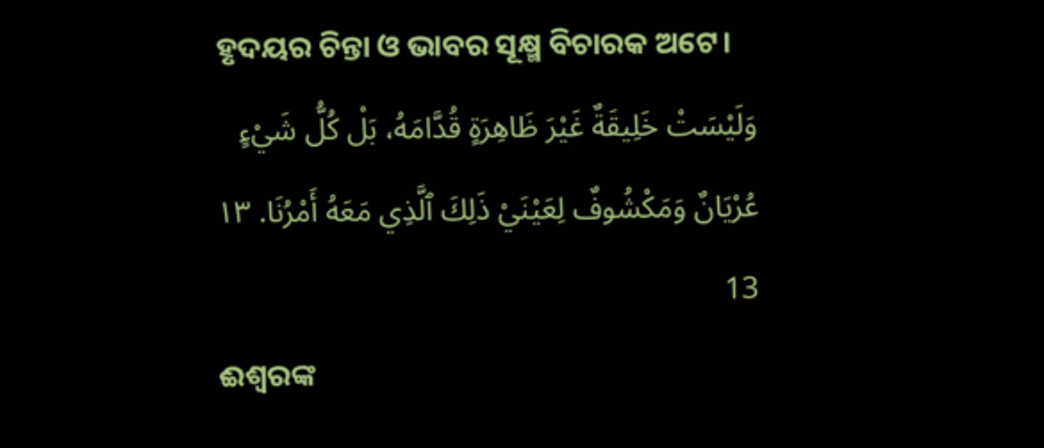ହୃଦୟର ଚିନ୍ତା ଓ ଭାବର ସୂକ୍ଷ୍ମ ବିଚାରକ ଅଟେ।
وَلَيْسَتْ خَلِيقَةٌ غَيْرَ ظَاهِرَةٍ قُدَّامَهُ، بَلْ كُلُّ شَيْءٍ عُرْيَانٌ وَمَكْشُوفٌ لِعَيْنَيْ ذَلِكَ ٱلَّذِي مَعَهُ أَمْرُنَا. ١٣ 13
ଈଶ୍ବରଙ୍କ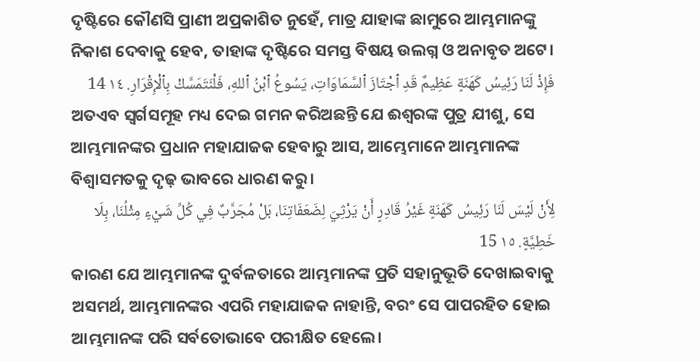ଦୃଷ୍ଟିରେ କୌଣସି ପ୍ରାଣୀ ଅପ୍ରକାଶିତ ନୁହେଁ, ମାତ୍ର ଯାହାଙ୍କ ଛାମୁରେ ଆମ୍ଭମାନଙ୍କୁ ନିକାଶ ଦେବାକୁ ହେବ, ତାହାଙ୍କ ଦୃଷ୍ଟିରେ ସମସ୍ତ ବିଷୟ ଉଲଗ୍ନ ଓ ଅନାବୃତ ଅଟେ।
فَإِذْ لَنَا رَئِيسُ كَهَنَةٍ عَظِيمٌ قَدِ ٱجْتَازَ ٱلسَّمَاوَاتِ، يَسُوعُ ٱبْنُ ٱللهِ، فَلْنَتَمَسَّكْ بِٱلْإِقْرَارِ. ١٤ 14
ଅତଏବ ସ୍ୱର୍ଗସମୂହ ମଧ୍ୟ ଦେଇ ଗମନ କରିଅଛନ୍ତି ଯେ ଈଶ୍ବରଙ୍କ ପୁତ୍ର ଯୀଶୁ, ସେ ଆମ୍ଭମାନଙ୍କର ପ୍ରଧାନ ମହାଯାଜକ ହେବାରୁ ଆସ, ଆମ୍ଭେମାନେ ଆମ୍ଭମାନଙ୍କ ବିଶ୍ୱାସମତକୁ ଦୃଢ଼ ଭାବରେ ଧାରଣ କରୁ।
لِأَنْ لَيْسَ لَنَا رَئِيسُ كَهَنَةٍ غَيْرُ قَادِرٍ أَنْ يَرْثِيَ لِضَعَفَاتِنَا، بَلْ مُجَرَّبٌ فِي كُلِّ شَيْءٍ مِثْلُنَا، بِلَا خَطِيَّةٍ. ١٥ 15
କାରଣ ଯେ ଆମ୍ଭମାନଙ୍କ ଦୁର୍ବଳତାରେ ଆମ୍ଭମାନଙ୍କ ପ୍ରତି ସହାନୁଭୂତି ଦେଖାଇବାକୁ ଅସମର୍ଥ, ଆମ୍ଭମାନଙ୍କର ଏପରି ମହାଯାଜକ ନାହାନ୍ତି, ବରଂ ସେ ପାପରହିତ ହୋଇ ଆମ୍ଭମାନଙ୍କ ପରି ସର୍ବତୋଭାବେ ପରୀକ୍ଷିତ ହେଲେ।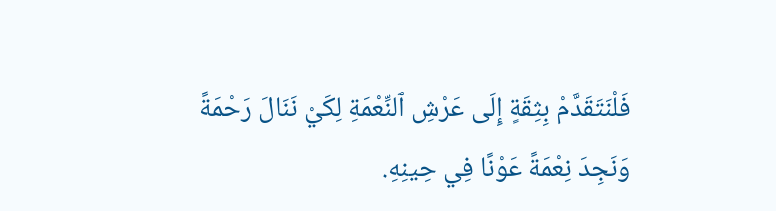فَلْنَتَقَدَّمْ بِثِقَةٍ إِلَى عَرْشِ ٱلنِّعْمَةِ لِكَيْ نَنَالَ رَحْمَةً وَنَجِدَ نِعْمَةً عَوْنًا فِي حِينِهِ.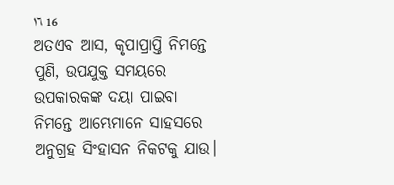١٦ 16
ଅତଏବ ଆସ, କୃପାପ୍ରାପ୍ତି ନିମନ୍ତେ ପୁଣି, ଉପଯୁକ୍ତ ସମୟରେ ଉପକାରକଙ୍କ ଦୟା ପାଇବା ନିମନ୍ତେ ଆମ୍ଭେମାନେ ସାହସରେ ଅନୁଗ୍ରହ ସିଂହାସନ ନିକଟକୁ ଯାଉ।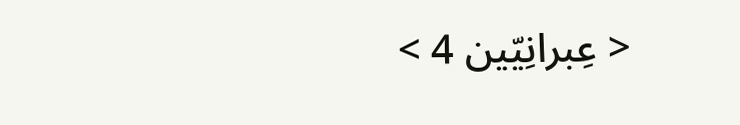< عِبرانِيّين 4 >